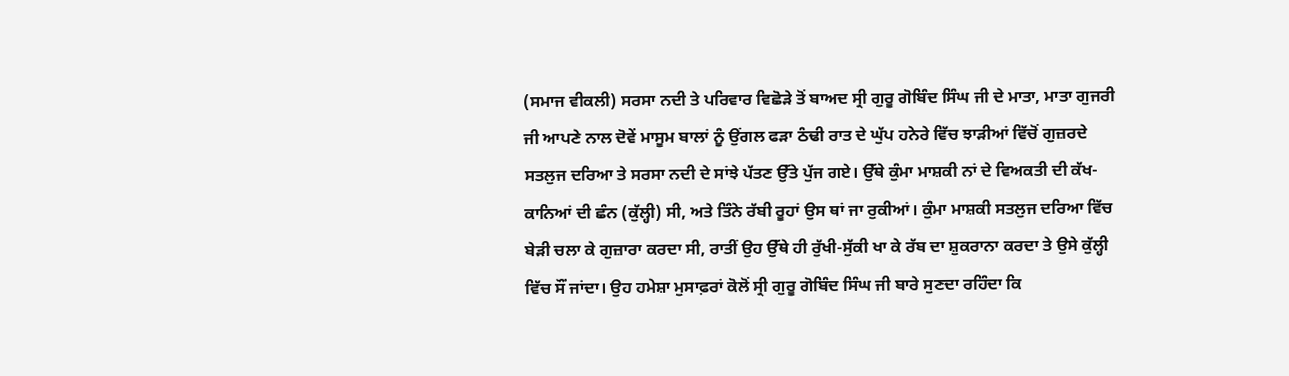(ਸਮਾਜ ਵੀਕਲੀ) ਸਰਸਾ ਨਦੀ ਤੇ ਪਰਿਵਾਰ ਵਿਛੋੜੇ ਤੋਂ ਬਾਅਦ ਸ੍ਰੀ ਗੁਰੂ ਗੋਬਿੰਦ ਸਿੰਘ ਜੀ ਦੇ ਮਾਤਾ, ਮਾਤਾ ਗੁਜਰੀ ਜੀ ਆਪਣੇ ਨਾਲ ਦੋਵੇਂ ਮਾਸੂਮ ਬਾਲਾਂ ਨੂੰ ਉਂਗਲ ਫੜਾ ਠੰਢੀ ਰਾਤ ਦੇ ਘੁੱਪ ਹਨੇਰੇ ਵਿੱਚ ਝਾੜੀਆਂ ਵਿੱਚੋਂ ਗੁਜ਼ਰਦੇ ਸਤਲੁਜ ਦਰਿਆ ਤੇ ਸਰਸਾ ਨਦੀ ਦੇ ਸਾਂਝੇ ਪੱਤਣ ਉੱਤੇ ਪੁੱਜ ਗਏ। ਉੱਥੇ ਕੁੰਮਾ ਮਾਸ਼ਕੀ ਨਾਂ ਦੇ ਵਿਅਕਤੀ ਦੀ ਕੱਖ-ਕਾਨਿਆਂ ਦੀ ਛੰਨ (ਕੁੱਲ੍ਹੀ) ਸੀ, ਅਤੇ ਤਿੰਨੇ ਰੱਬੀ ਰੂਹਾਂ ਉਸ ਥਾਂ ਜਾ ਰੁਕੀਆਂ। ਕੁੰਮਾ ਮਾਸ਼ਕੀ ਸਤਲੁਜ ਦਰਿਆ ਵਿੱਚ ਬੇੜੀ ਚਲਾ ਕੇ ਗੁਜ਼ਾਰਾ ਕਰਦਾ ਸੀ, ਰਾਤੀਂ ਉਹ ਉੱਥੇ ਹੀ ਰੁੱਖੀ-ਸੁੱਕੀ ਖਾ ਕੇ ਰੱਬ ਦਾ ਸ਼ੁਕਰਾਨਾ ਕਰਦਾ ਤੇ ਉਸੇ ਕੁੱਲ੍ਹੀ ਵਿੱਚ ਸੌਂ ਜਾਂਦਾ। ਉਹ ਹਮੇਸ਼ਾ ਮੁਸਾਫ਼ਰਾਂ ਕੋਲੋਂ ਸ੍ਰੀ ਗੁਰੂ ਗੋਬਿੰਦ ਸਿੰਘ ਜੀ ਬਾਰੇ ਸੁਣਦਾ ਰਹਿੰਦਾ ਕਿ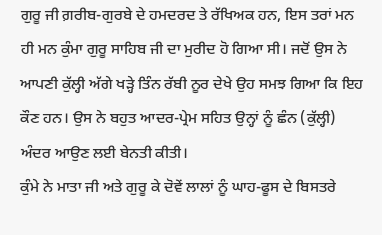ਗੁਰੂ ਜੀ ਗ਼ਰੀਬ-ਗੁਰਬੇ ਦੇ ਹਮਦਰਦ ਤੇ ਰੱਖਿਅਕ ਹਨ, ਇਸ ਤਰਾਂ ਮਨ ਹੀ ਮਨ ਕੁੰਮਾ ਗੁਰੂ ਸਾਹਿਬ ਜੀ ਦਾ ਮੁਰੀਦ ਹੋ ਗਿਆ ਸੀ। ਜਦੋਂ ਉਸ ਨੇ ਆਪਣੀ ਕੁੱਲ੍ਹੀ ਅੱਗੇ ਖੜ੍ਹੇ ਤਿੰਨ ਰੱਬੀ ਨੂਰ ਦੇਖੇ ਉਹ ਸਮਝ ਗਿਆ ਕਿ ਇਹ ਕੌਣ ਹਨ। ਉਸ ਨੇ ਬਹੁਤ ਆਦਰ-ਪ੍ਰੇਮ ਸਹਿਤ ਉਨ੍ਹਾਂ ਨੂੰ ਛੰਨ (ਕੁੱਲ੍ਹੀ) ਅੰਦਰ ਆਉਣ ਲਈ ਬੇਨਤੀ ਕੀਤੀ।
ਕੁੰਮੇ ਨੇ ਮਾਤਾ ਜੀ ਅਤੇ ਗੁਰੂ ਕੇ ਦੋਵੇਂ ਲਾਲਾਂ ਨੂੰ ਘਾਹ-ਫੂਸ ਦੇ ਬਿਸਤਰੇ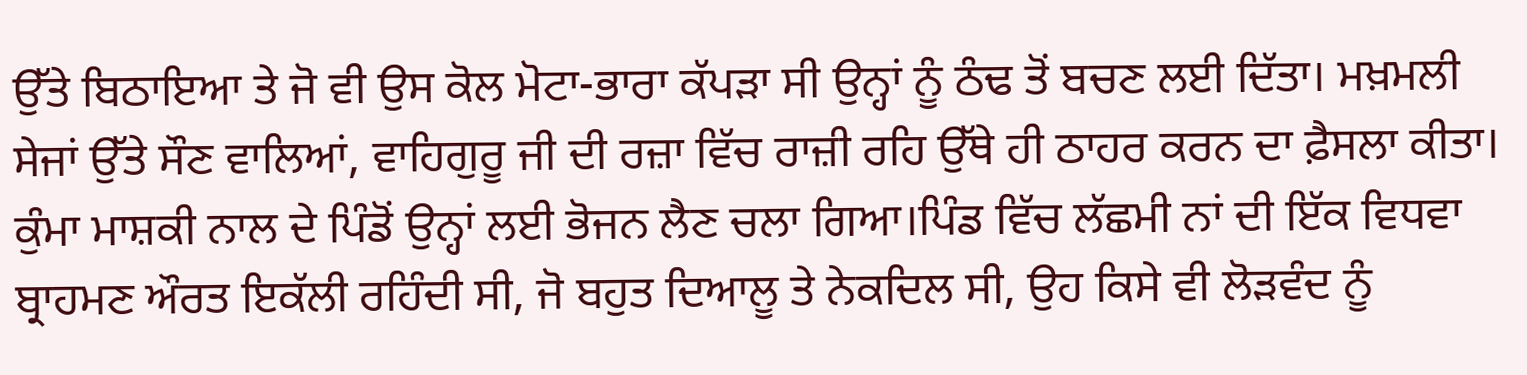ਉੱਤੇ ਬਿਠਾਇਆ ਤੇ ਜੋ ਵੀ ਉਸ ਕੋਲ ਮੋਟਾ-ਭਾਰਾ ਕੱਪੜਾ ਸੀ ਉਨ੍ਹਾਂ ਨੂੰ ਠੰਢ ਤੋਂ ਬਚਣ ਲਈ ਦਿੱਤਾ। ਮਖ਼ਮਲੀ ਸੇਜਾਂ ਉੱਤੇ ਸੌਣ ਵਾਲਿਆਂ, ਵਾਹਿਗੁਰੂ ਜੀ ਦੀ ਰਜ਼ਾ ਵਿੱਚ ਰਾਜ਼ੀ ਰਹਿ ਉੱਥੇ ਹੀ ਠਾਹਰ ਕਰਨ ਦਾ ਫ਼ੈਸਲਾ ਕੀਤਾ। ਕੁੰਮਾ ਮਾਸ਼ਕੀ ਨਾਲ ਦੇ ਪਿੰਡੋਂ ਉਨ੍ਹਾਂ ਲਈ ਭੋਜਨ ਲੈਣ ਚਲਾ ਗਿਆ।ਪਿੰਡ ਵਿੱਚ ਲੱਛਮੀ ਨਾਂ ਦੀ ਇੱਕ ਵਿਧਵਾ ਬ੍ਰਾਹਮਣ ਔਰਤ ਇਕੱਲੀ ਰਹਿੰਦੀ ਸੀ, ਜੋ ਬਹੁਤ ਦਿਆਲੂ ਤੇ ਨੇਕਦਿਲ ਸੀ, ਉਹ ਕਿਸੇ ਵੀ ਲੋੜਵੰਦ ਨੂੰ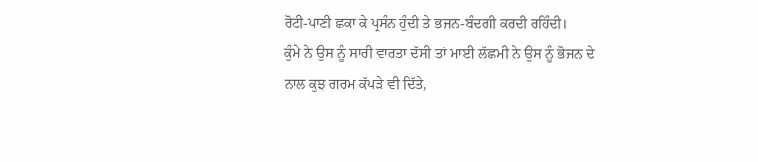ਰੋਟੀ-ਪਾਣੀ ਛਕਾ ਕੇ ਪ੍ਰਸੰਨ ਹੁੰਦੀ ਤੇ ਭਜਨ-ਬੰਦਗੀ ਕਰਦੀ ਰਹਿੰਦੀ।
ਕੁੰਮੇ ਨੇ ਉਸ ਨੂੰ ਸਾਰੀ ਵਾਰਤਾ ਦੱਸੀ ਤਾਂ ਮਾਈ ਲੱਛਮੀ ਨੇ ਉਸ ਨੂੰ ਭੋਜਨ ਦੇ ਨਾਲ ਕੁਝ ਗਰਮ ਕੱਪੜੇ ਵੀ ਦਿੱਤੇ,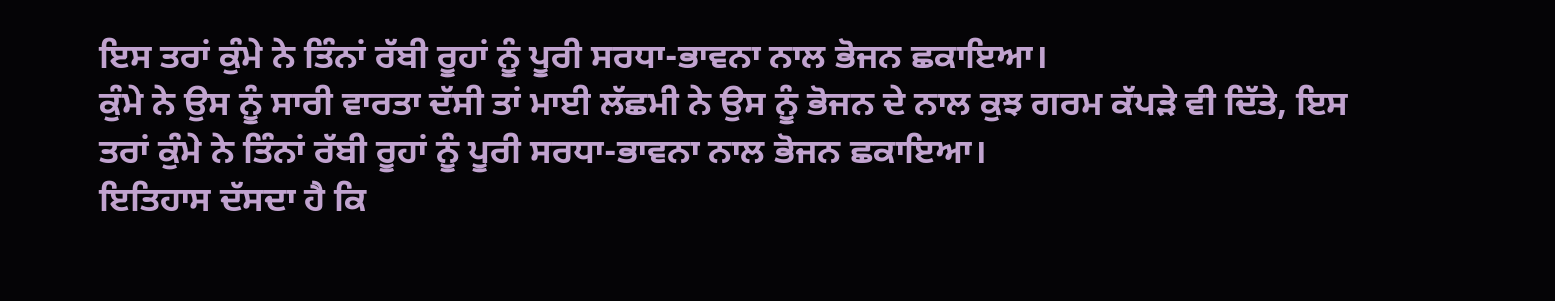ਇਸ ਤਰਾਂ ਕੁੰਮੇ ਨੇ ਤਿੰਨਾਂ ਰੱਬੀ ਰੂਹਾਂ ਨੂੰ ਪੂਰੀ ਸਰਧਾ-ਭਾਵਨਾ ਨਾਲ ਭੋਜਨ ਛਕਾਇਆ।
ਕੁੰਮੇ ਨੇ ਉਸ ਨੂੰ ਸਾਰੀ ਵਾਰਤਾ ਦੱਸੀ ਤਾਂ ਮਾਈ ਲੱਛਮੀ ਨੇ ਉਸ ਨੂੰ ਭੋਜਨ ਦੇ ਨਾਲ ਕੁਝ ਗਰਮ ਕੱਪੜੇ ਵੀ ਦਿੱਤੇ, ਇਸ ਤਰਾਂ ਕੁੰਮੇ ਨੇ ਤਿੰਨਾਂ ਰੱਬੀ ਰੂਹਾਂ ਨੂੰ ਪੂਰੀ ਸਰਧਾ-ਭਾਵਨਾ ਨਾਲ ਭੋਜਨ ਛਕਾਇਆ।
ਇਤਿਹਾਸ ਦੱਸਦਾ ਹੈ ਕਿ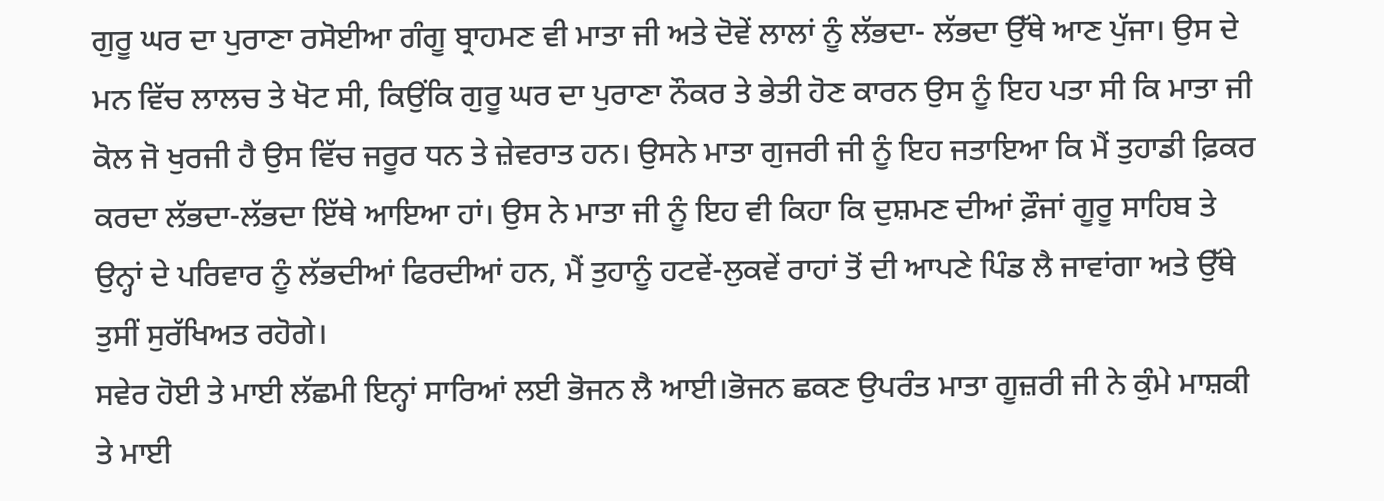ਗੁਰੂ ਘਰ ਦਾ ਪੁਰਾਣਾ ਰਸੋਈਆ ਗੰਗੂ ਬ੍ਰਾਹਮਣ ਵੀ ਮਾਤਾ ਜੀ ਅਤੇ ਦੋਵੇਂ ਲਾਲਾਂ ਨੂੰ ਲੱਭਦਾ- ਲੱਭਦਾ ਉੱਥੇ ਆਣ ਪੁੱਜਾ। ਉਸ ਦੇ ਮਨ ਵਿੱਚ ਲਾਲਚ ਤੇ ਖੋਟ ਸੀ, ਕਿਉਂਕਿ ਗੁਰੂ ਘਰ ਦਾ ਪੁਰਾਣਾ ਨੌਕਰ ਤੇ ਭੇਤੀ ਹੋਣ ਕਾਰਨ ਉਸ ਨੂੰ ਇਹ ਪਤਾ ਸੀ ਕਿ ਮਾਤਾ ਜੀ ਕੋਲ ਜੋ ਖੁਰਜੀ ਹੈ ਉਸ ਵਿੱਚ ਜਰੂਰ ਧਨ ਤੇ ਜ਼ੇਵਰਾਤ ਹਨ। ਉਸਨੇ ਮਾਤਾ ਗੁਜਰੀ ਜੀ ਨੂੰ ਇਹ ਜਤਾਇਆ ਕਿ ਮੈਂ ਤੁਹਾਡੀ ਫ਼ਿਕਰ ਕਰਦਾ ਲੱਭਦਾ-ਲੱਭਦਾ ਇੱਥੇ ਆਇਆ ਹਾਂ। ਉਸ ਨੇ ਮਾਤਾ ਜੀ ਨੂੰ ਇਹ ਵੀ ਕਿਹਾ ਕਿ ਦੁਸ਼ਮਣ ਦੀਆਂ ਫ਼ੌਜਾਂ ਗੂਰੂ ਸਾਹਿਬ ਤੇ ਉਨ੍ਹਾਂ ਦੇ ਪਰਿਵਾਰ ਨੂੰ ਲੱਭਦੀਆਂ ਫਿਰਦੀਆਂ ਹਨ, ਮੈਂ ਤੁਹਾਨੂੰ ਹਟਵੇਂ-ਲੁਕਵੇਂ ਰਾਹਾਂ ਤੋਂ ਦੀ ਆਪਣੇ ਪਿੰਡ ਲੈ ਜਾਵਾਂਗਾ ਅਤੇ ਉੱਥੇ ਤੁਸੀਂ ਸੁਰੱਖਿਅਤ ਰਹੋਗੇ।
ਸਵੇਰ ਹੋਈ ਤੇ ਮਾਈ ਲੱਛਮੀ ਇਨ੍ਹਾਂ ਸਾਰਿਆਂ ਲਈ ਭੋਜਨ ਲੈ ਆਈ।ਭੋਜਨ ਛਕਣ ਉਪਰੰਤ ਮਾਤਾ ਗੂਜ਼ਰੀ ਜੀ ਨੇ ਕੁੰਮੇ ਮਾਸ਼ਕੀ ਤੇ ਮਾਈ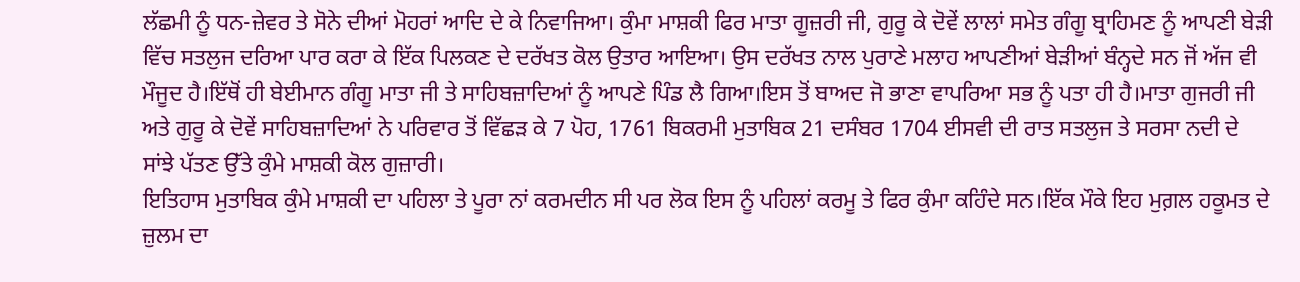ਲੱਛਮੀ ਨੂੰ ਧਨ-ਜ਼ੇਵਰ ਤੇ ਸੋਨੇ ਦੀਆਂ ਮੋਹਰਾਂ ਆਦਿ ਦੇ ਕੇ ਨਿਵਾਜਿਆ। ਕੁੰਮਾ ਮਾਸ਼ਕੀ ਫਿਰ ਮਾਤਾ ਗੂਜ਼ਰੀ ਜੀ, ਗੁਰੂ ਕੇ ਦੋਵੇਂ ਲਾਲਾਂ ਸਮੇਤ ਗੰਗੂ ਬ੍ਰਾਹਿਮਣ ਨੂੰ ਆਪਣੀ ਬੇੜੀ ਵਿੱਚ ਸਤਲੁਜ ਦਰਿਆ ਪਾਰ ਕਰਾ ਕੇ ਇੱਕ ਪਿਲਕਣ ਦੇ ਦਰੱਖਤ ਕੋਲ ਉਤਾਰ ਆਇਆ। ਉਸ ਦਰੱਖਤ ਨਾਲ ਪੁਰਾਣੇ ਮਲਾਹ ਆਪਣੀਆਂ ਬੇੜੀਆਂ ਬੰਨ੍ਹਦੇ ਸਨ ਜੋਂ ਅੱਜ ਵੀ ਮੌਜੂਦ ਹੈ।ਇੱਥੋਂ ਹੀ ਬੇਈਮਾਨ ਗੰਗੂ ਮਾਤਾ ਜੀ ਤੇ ਸਾਹਿਬਜ਼ਾਦਿਆਂ ਨੂੰ ਆਪਣੇ ਪਿੰਡ ਲੈ ਗਿਆ।ਇਸ ਤੋਂ ਬਾਅਦ ਜੋ ਭਾਣਾ ਵਾਪਰਿਆ ਸਭ ਨੂੰ ਪਤਾ ਹੀ ਹੈ।ਮਾਤਾ ਗੁਜਰੀ ਜੀ ਅਤੇ ਗੁਰੂ ਕੇ ਦੋਵੇਂ ਸਾਹਿਬਜ਼ਾਦਿਆਂ ਨੇ ਪਰਿਵਾਰ ਤੋਂ ਵਿੱਛੜ ਕੇ 7 ਪੋਹ, 1761 ਬਿਕਰਮੀ ਮੁਤਾਬਿਕ 21 ਦਸੰਬਰ 1704 ਈਸਵੀ ਦੀ ਰਾਤ ਸਤਲੁਜ ਤੇ ਸਰਸਾ ਨਦੀ ਦੇ ਸਾਂਝੇ ਪੱਤਣ ਉੱਤੇ ਕੁੰਮੇ ਮਾਸ਼ਕੀ ਕੋਲ ਗੁਜ਼ਾਰੀ।
ਇਤਿਹਾਸ ਮੁਤਾਬਿਕ ਕੁੰਮੇ ਮਾਸ਼ਕੀ ਦਾ ਪਹਿਲਾ ਤੇ ਪੂਰਾ ਨਾਂ ਕਰਮਦੀਨ ਸੀ ਪਰ ਲੋਕ ਇਸ ਨੂੰ ਪਹਿਲਾਂ ਕਰਮੂ ਤੇ ਫਿਰ ਕੁੰਮਾ ਕਹਿੰਦੇ ਸਨ।ਇੱਕ ਮੌਕੇ ਇਹ ਮੁਗ਼ਲ ਹਕੂਮਤ ਦੇ ਜ਼ੁਲਮ ਦਾ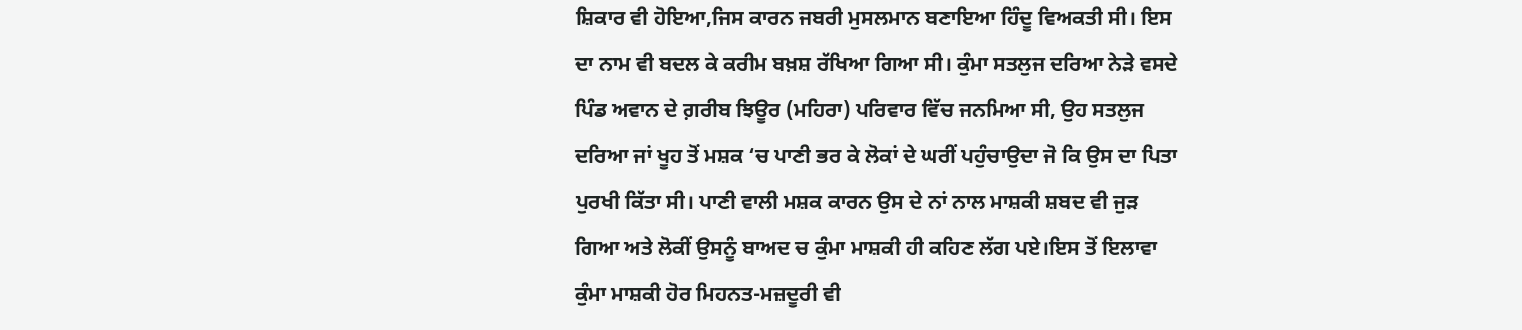ਸ਼ਿਕਾਰ ਵੀ ਹੋਇਆ,ਜਿਸ ਕਾਰਨ ਜਬਰੀ ਮੁਸਲਮਾਨ ਬਣਾਇਆ ਹਿੰਦੂ ਵਿਅਕਤੀ ਸੀ। ਇਸ ਦਾ ਨਾਮ ਵੀ ਬਦਲ ਕੇ ਕਰੀਮ ਬਖ਼ਸ਼ ਰੱਖਿਆ ਗਿਆ ਸੀ। ਕੁੰਮਾ ਸਤਲੁਜ ਦਰਿਆ ਨੇੜੇ ਵਸਦੇ ਪਿੰਡ ਅਵਾਨ ਦੇ ਗ਼ਰੀਬ ਝਿਊਰ (ਮਹਿਰਾ) ਪਰਿਵਾਰ ਵਿੱਚ ਜਨਮਿਆ ਸੀ, ਉਹ ਸਤਲੁਜ ਦਰਿਆ ਜਾਂ ਖੂਹ ਤੋਂ ਮਸ਼ਕ ‘ਚ ਪਾਣੀ ਭਰ ਕੇ ਲੋਕਾਂ ਦੇ ਘਰੀਂ ਪਹੁੰਚਾਉਦਾ ਜੋ ਕਿ ਉਸ ਦਾ ਪਿਤਾ ਪੁਰਖੀ ਕਿੱਤਾ ਸੀ। ਪਾਣੀ ਵਾਲੀ ਮਸ਼ਕ ਕਾਰਨ ਉਸ ਦੇ ਨਾਂ ਨਾਲ ਮਾਸ਼ਕੀ ਸ਼ਬਦ ਵੀ ਜੁੜ ਗਿਆ ਅਤੇ ਲੋਕੀਂ ਉਸਨੂੰ ਬਾਅਦ ਚ ਕੁੰਮਾ ਮਾਸ਼ਕੀ ਹੀ ਕਹਿਣ ਲੱਗ ਪਏ।ਇਸ ਤੋਂ ਇਲਾਵਾ ਕੁੰਮਾ ਮਾਸ਼ਕੀ ਹੋਰ ਮਿਹਨਤ-ਮਜ਼ਦੂਰੀ ਵੀ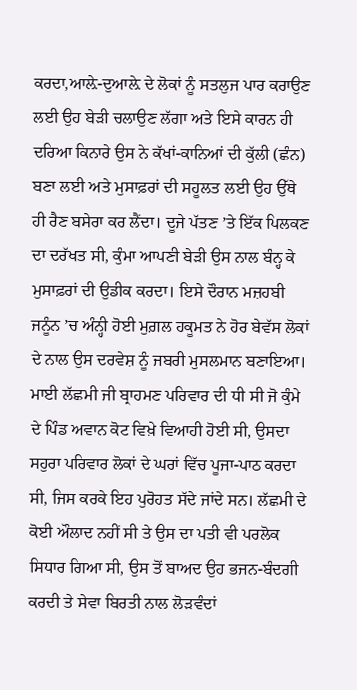ਕਰਦਾ,ਆਲ਼ੇ-ਦੁਆਲ਼ੇ ਦੇ ਲੋਕਾਂ ਨੂੰ ਸਤਲੁਜ ਪਾਰ ਕਰਾਉਣ ਲਈ ਉਹ ਬੇੜੀ ਚਲਾਉਣ ਲੱਗਾ ਅਤੇ ਇਸੇ ਕਾਰਨ ਹੀ ਦਰਿਆ ਕਿਨਾਰੇ ਉਸ ਨੇ ਕੱਖਾਂ-ਕਾਨਿਆਂ ਦੀ ਕੁੱਲੀ (ਛੰਨ) ਬਣਾ ਲਈ ਅਤੇ ਮੁਸਾਫ਼ਰਾਂ ਦੀ ਸਹੂਲਤ ਲਈ ਉਹ ਉੱਥੇ ਹੀ ਰੈਣ ਬਸੇਰਾ ਕਰ ਲੈਂਦਾ। ਦੂਜੇ ਪੱਤਣ ’ਤੇ ਇੱਕ ਪਿਲਕਣ ਦਾ ਦਰੱਖਤ ਸੀ, ਕੁੰਮਾ ਆਪਣੀ ਬੇੜੀ ਉਸ ਨਾਲ ਬੰਨ੍ਹ ਕੇ ਮੁਸਾਫ਼ਰਾਂ ਦੀ ਉਡੀਕ ਕਰਦਾ। ਇਸੇ ਦੌਰਾਨ ਮਜ਼ਹਬੀ ਜਨੂੰਨ ’ਚ ਅੰਨ੍ਹੀ ਹੋਈ ਮੁਗ਼ਲ ਹਕੂਮਤ ਨੇ ਹੋਰ ਬੇਵੱਸ ਲੋਕਾਂ ਦੇ ਨਾਲ ਉਸ ਦਰਵੇਸ਼ ਨੂੰ ਜਬਰੀ ਮੁਸਲਮਾਨ ਬਣਾਇਆ।
ਮਾਈ ਲੱਛਮੀ ਜੀ ਬ੍ਰਾਹਮਣ ਪਰਿਵਾਰ ਦੀ ਧੀ ਸੀ ਜੋ ਕੁੰਮੇ ਦੇ ਪਿੰਡ ਅਵਾਨ ਕੋਟ ਵਿਖ਼ੇ ਵਿਆਹੀ ਹੋਈ ਸੀ, ਉਸਦਾ ਸਹੁਰਾ ਪਰਿਵਾਰ ਲੋਕਾਂ ਦੇ ਘਰਾਂ ਵਿੱਚ ਪੂਜਾ-ਪਾਠ ਕਰਦਾ ਸੀ, ਜਿਸ ਕਰਕੇ ਇਹ ਪੁਰੋਹਤ ਸੱਦੇ ਜਾਂਦੇ ਸਨ। ਲੱਛਮੀ ਦੇ ਕੋਈ ਔਲਾਦ ਨਹੀਂ ਸੀ ਤੇ ਉਸ ਦਾ ਪਤੀ ਵੀ ਪਰਲੋਕ ਸਿਧਾਰ ਗਿਆ ਸੀ, ਉਸ ਤੋਂ ਬਾਅਦ ਉਹ ਭਜਨ-ਬੰਦਗੀ ਕਰਦੀ ਤੇ ਸੇਵਾ ਬਿਰਤੀ ਨਾਲ ਲੋੜਵੰਦਾਂ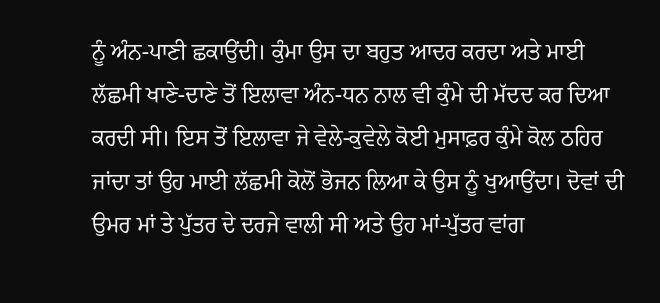ਨੂੰ ਅੰਨ-ਪਾਣੀ ਛਕਾਉਂਦੀ। ਕੁੰਮਾ ਉਸ ਦਾ ਬਹੁਤ ਆਦਰ ਕਰਦਾ ਅਤੇ ਮਾਈ ਲੱਛਮੀ ਖਾਣੇ-ਦਾਣੇ ਤੋਂ ਇਲਾਵਾ ਅੰਨ-ਧਨ ਨਾਲ ਵੀ ਕੁੰਮੇ ਦੀ ਮੱਦਦ ਕਰ ਦਿਆ ਕਰਦੀ ਸੀ। ਇਸ ਤੋਂ ਇਲਾਵਾ ਜੇ ਵੇਲੇ-ਕੁਵੇਲੇ ਕੋਈ ਮੁਸਾਫ਼ਰ ਕੁੰਮੇ ਕੋਲ ਠਹਿਰ ਜਾਂਦਾ ਤਾਂ ਉਹ ਮਾਈ ਲੱਛਮੀ ਕੋਲੋਂ ਭੋਜਨ ਲਿਆ ਕੇ ਉਸ ਨੂੰ ਖੁਆਉਂਦਾ। ਦੋਵਾਂ ਦੀ ਉਮਰ ਮਾਂ ਤੇ ਪੁੱਤਰ ਦੇ ਦਰਜੇ ਵਾਲੀ ਸੀ ਅਤੇ ਉਹ ਮਾਂ-ਪੁੱਤਰ ਵਾਂਗ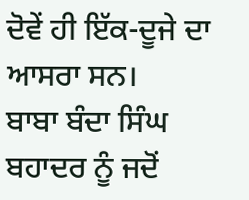ਦੋਵੇਂ ਹੀ ਇੱਕ-ਦੂਜੇ ਦਾ ਆਸਰਾ ਸਨ।
ਬਾਬਾ ਬੰਦਾ ਸਿੰਘ ਬਹਾਦਰ ਨੂੰ ਜਦੋਂ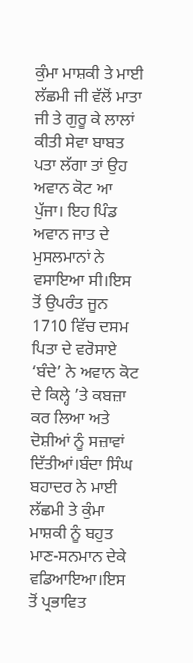ਕੁੰਮਾ ਮਾਸ਼ਕੀ ਤੇ ਮਾਈ ਲੱਛਮੀ ਜੀ ਵੱਲੋਂ ਮਾਤਾ ਜੀ ਤੇ ਗੁਰੂ ਕੇ ਲਾਲਾਂ ਕੀਤੀ ਸੇਵਾ ਬਾਬਤ ਪਤਾ ਲੱਗਾ ਤਾਂ ਉਹ ਅਵਾਨ ਕੋਟ ਆ ਪੁੱਜਾ। ਇਹ ਪਿੰਡ ਅਵਾਨ ਜਾਤ ਦੇ ਮੁਸਲਮਾਨਾਂ ਨੇ ਵਸਾਇਆ ਸੀ।ਇਸ ਤੋਂ ਉਪਰੰਤ ਜੂਨ 1710 ਵਿੱਚ ਦਸਮ ਪਿਤਾ ਦੇ ਵਰੋਸਾਏ ‘ਬੰਦੇ’ ਨੇ ਅਵਾਨ ਕੋਟ ਦੇ ਕਿਲ੍ਹੇ ’ਤੇ ਕਬਜ਼ਾ ਕਰ ਲਿਆ ਅਤੇ ਦੋਸ਼ੀਆਂ ਨੂੰ ਸਜ਼ਾਵਾਂ ਦਿੱਤੀਆਂ।ਬੰਦਾ ਸਿੰਘ ਬਹਾਦਰ ਨੇ ਮਾਈ ਲੱਛਮੀ ਤੇ ਕੁੰਮਾ ਮਾਸ਼ਕੀ ਨੂੰ ਬਹੁਤ ਮਾਣ-ਸਨਮਾਨ ਦੇਕੇ ਵਡਿਆਇਆ।ਇਸ ਤੋਂ ਪ੍ਰਭਾਵਿਤ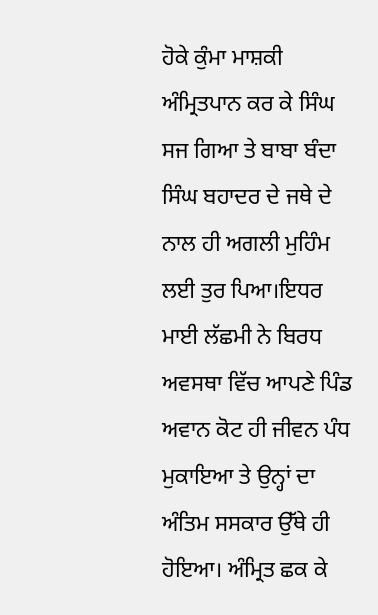ਹੋਕੇ ਕੁੰਮਾ ਮਾਸ਼ਕੀ ਅੰਮ੍ਰਿਤਪਾਨ ਕਰ ਕੇ ਸਿੰਘ ਸਜ ਗਿਆ ਤੇ ਬਾਬਾ ਬੰਦਾ ਸਿੰਘ ਬਹਾਦਰ ਦੇ ਜਥੇ ਦੇ ਨਾਲ ਹੀ ਅਗਲੀ ਮੁਹਿੰਮ ਲਈ ਤੁਰ ਪਿਆ।ਇਧਰ ਮਾਈ ਲੱਛਮੀ ਨੇ ਬਿਰਧ ਅਵਸਥਾ ਵਿੱਚ ਆਪਣੇ ਪਿੰਡ ਅਵਾਨ ਕੋਟ ਹੀ ਜੀਵਨ ਪੰਧ ਮੁਕਾਇਆ ਤੇ ਉਨ੍ਹਾਂ ਦਾ ਅੰਤਿਮ ਸਸਕਾਰ ਉੱਥੇ ਹੀ ਹੋਇਆ। ਅੰਮ੍ਰਿਤ ਛਕ ਕੇ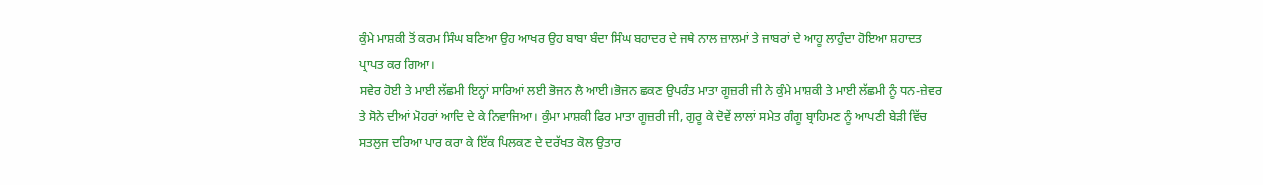ਕੁੰਮੇ ਮਾਸ਼ਕੀ ਤੋਂ ਕਰਮ ਸਿੰਘ ਬਣਿਆ ਉਹ ਆਖਰ ਉਹ ਬਾਬਾ ਬੰਦਾ ਸਿੰਘ ਬਹਾਦਰ ਦੇ ਜਥੇ ਨਾਲ ਜ਼ਾਲਮਾਂ ਤੇ ਜਾਬਰਾਂ ਦੇ ਆਹੂ ਲਾਹੁੰਦਾ ਹੋਇਆ ਸ਼ਹਾਦਤ ਪ੍ਰਾਪਤ ਕਰ ਗਿਆ।
ਸਵੇਰ ਹੋਈ ਤੇ ਮਾਈ ਲੱਛਮੀ ਇਨ੍ਹਾਂ ਸਾਰਿਆਂ ਲਈ ਭੋਜਨ ਲੈ ਆਈ।ਭੋਜਨ ਛਕਣ ਉਪਰੰਤ ਮਾਤਾ ਗੂਜ਼ਰੀ ਜੀ ਨੇ ਕੁੰਮੇ ਮਾਸ਼ਕੀ ਤੇ ਮਾਈ ਲੱਛਮੀ ਨੂੰ ਧਨ-ਜ਼ੇਵਰ ਤੇ ਸੋਨੇ ਦੀਆਂ ਮੋਹਰਾਂ ਆਦਿ ਦੇ ਕੇ ਨਿਵਾਜਿਆ। ਕੁੰਮਾ ਮਾਸ਼ਕੀ ਫਿਰ ਮਾਤਾ ਗੂਜ਼ਰੀ ਜੀ, ਗੁਰੂ ਕੇ ਦੋਵੇਂ ਲਾਲਾਂ ਸਮੇਤ ਗੰਗੂ ਬ੍ਰਾਹਿਮਣ ਨੂੰ ਆਪਣੀ ਬੇੜੀ ਵਿੱਚ ਸਤਲੁਜ ਦਰਿਆ ਪਾਰ ਕਰਾ ਕੇ ਇੱਕ ਪਿਲਕਣ ਦੇ ਦਰੱਖਤ ਕੋਲ ਉਤਾਰ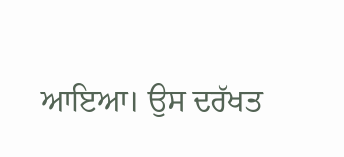ਆਇਆ। ਉਸ ਦਰੱਖਤ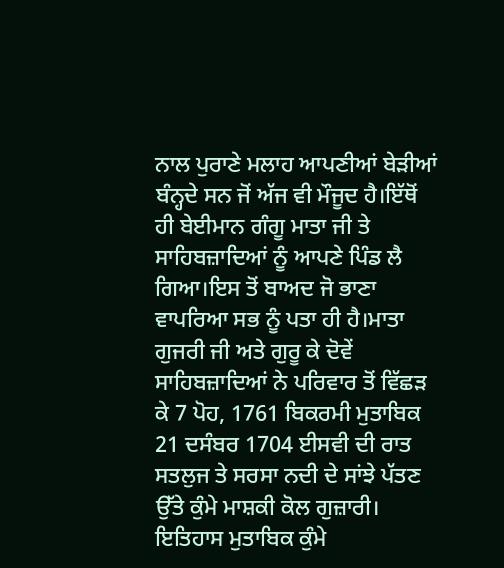ਨਾਲ ਪੁਰਾਣੇ ਮਲਾਹ ਆਪਣੀਆਂ ਬੇੜੀਆਂ ਬੰਨ੍ਹਦੇ ਸਨ ਜੋਂ ਅੱਜ ਵੀ ਮੌਜੂਦ ਹੈ।ਇੱਥੋਂ ਹੀ ਬੇਈਮਾਨ ਗੰਗੂ ਮਾਤਾ ਜੀ ਤੇ ਸਾਹਿਬਜ਼ਾਦਿਆਂ ਨੂੰ ਆਪਣੇ ਪਿੰਡ ਲੈ ਗਿਆ।ਇਸ ਤੋਂ ਬਾਅਦ ਜੋ ਭਾਣਾ ਵਾਪਰਿਆ ਸਭ ਨੂੰ ਪਤਾ ਹੀ ਹੈ।ਮਾਤਾ ਗੁਜਰੀ ਜੀ ਅਤੇ ਗੁਰੂ ਕੇ ਦੋਵੇਂ ਸਾਹਿਬਜ਼ਾਦਿਆਂ ਨੇ ਪਰਿਵਾਰ ਤੋਂ ਵਿੱਛੜ ਕੇ 7 ਪੋਹ, 1761 ਬਿਕਰਮੀ ਮੁਤਾਬਿਕ 21 ਦਸੰਬਰ 1704 ਈਸਵੀ ਦੀ ਰਾਤ ਸਤਲੁਜ ਤੇ ਸਰਸਾ ਨਦੀ ਦੇ ਸਾਂਝੇ ਪੱਤਣ ਉੱਤੇ ਕੁੰਮੇ ਮਾਸ਼ਕੀ ਕੋਲ ਗੁਜ਼ਾਰੀ।
ਇਤਿਹਾਸ ਮੁਤਾਬਿਕ ਕੁੰਮੇ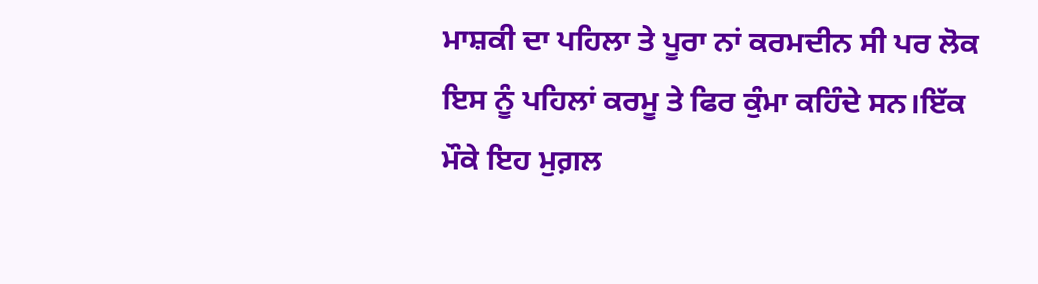ਮਾਸ਼ਕੀ ਦਾ ਪਹਿਲਾ ਤੇ ਪੂਰਾ ਨਾਂ ਕਰਮਦੀਨ ਸੀ ਪਰ ਲੋਕ ਇਸ ਨੂੰ ਪਹਿਲਾਂ ਕਰਮੂ ਤੇ ਫਿਰ ਕੁੰਮਾ ਕਹਿੰਦੇ ਸਨ।ਇੱਕ ਮੌਕੇ ਇਹ ਮੁਗ਼ਲ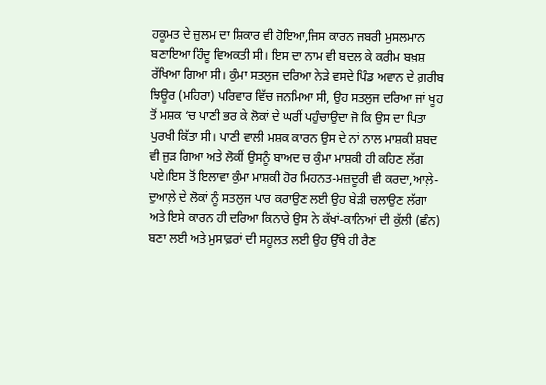ਹਕੂਮਤ ਦੇ ਜ਼ੁਲਮ ਦਾ ਸ਼ਿਕਾਰ ਵੀ ਹੋਇਆ,ਜਿਸ ਕਾਰਨ ਜਬਰੀ ਮੁਸਲਮਾਨ ਬਣਾਇਆ ਹਿੰਦੂ ਵਿਅਕਤੀ ਸੀ। ਇਸ ਦਾ ਨਾਮ ਵੀ ਬਦਲ ਕੇ ਕਰੀਮ ਬਖ਼ਸ਼ ਰੱਖਿਆ ਗਿਆ ਸੀ। ਕੁੰਮਾ ਸਤਲੁਜ ਦਰਿਆ ਨੇੜੇ ਵਸਦੇ ਪਿੰਡ ਅਵਾਨ ਦੇ ਗ਼ਰੀਬ ਝਿਊਰ (ਮਹਿਰਾ) ਪਰਿਵਾਰ ਵਿੱਚ ਜਨਮਿਆ ਸੀ, ਉਹ ਸਤਲੁਜ ਦਰਿਆ ਜਾਂ ਖੂਹ ਤੋਂ ਮਸ਼ਕ ‘ਚ ਪਾਣੀ ਭਰ ਕੇ ਲੋਕਾਂ ਦੇ ਘਰੀਂ ਪਹੁੰਚਾਉਦਾ ਜੋ ਕਿ ਉਸ ਦਾ ਪਿਤਾ ਪੁਰਖੀ ਕਿੱਤਾ ਸੀ। ਪਾਣੀ ਵਾਲੀ ਮਸ਼ਕ ਕਾਰਨ ਉਸ ਦੇ ਨਾਂ ਨਾਲ ਮਾਸ਼ਕੀ ਸ਼ਬਦ ਵੀ ਜੁੜ ਗਿਆ ਅਤੇ ਲੋਕੀਂ ਉਸਨੂੰ ਬਾਅਦ ਚ ਕੁੰਮਾ ਮਾਸ਼ਕੀ ਹੀ ਕਹਿਣ ਲੱਗ ਪਏ।ਇਸ ਤੋਂ ਇਲਾਵਾ ਕੁੰਮਾ ਮਾਸ਼ਕੀ ਹੋਰ ਮਿਹਨਤ-ਮਜ਼ਦੂਰੀ ਵੀ ਕਰਦਾ,ਆਲ਼ੇ-ਦੁਆਲ਼ੇ ਦੇ ਲੋਕਾਂ ਨੂੰ ਸਤਲੁਜ ਪਾਰ ਕਰਾਉਣ ਲਈ ਉਹ ਬੇੜੀ ਚਲਾਉਣ ਲੱਗਾ ਅਤੇ ਇਸੇ ਕਾਰਨ ਹੀ ਦਰਿਆ ਕਿਨਾਰੇ ਉਸ ਨੇ ਕੱਖਾਂ-ਕਾਨਿਆਂ ਦੀ ਕੁੱਲੀ (ਛੰਨ) ਬਣਾ ਲਈ ਅਤੇ ਮੁਸਾਫ਼ਰਾਂ ਦੀ ਸਹੂਲਤ ਲਈ ਉਹ ਉੱਥੇ ਹੀ ਰੈਣ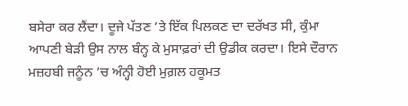ਬਸੇਰਾ ਕਰ ਲੈਂਦਾ। ਦੂਜੇ ਪੱਤਣ ’ਤੇ ਇੱਕ ਪਿਲਕਣ ਦਾ ਦਰੱਖਤ ਸੀ, ਕੁੰਮਾ ਆਪਣੀ ਬੇੜੀ ਉਸ ਨਾਲ ਬੰਨ੍ਹ ਕੇ ਮੁਸਾਫ਼ਰਾਂ ਦੀ ਉਡੀਕ ਕਰਦਾ। ਇਸੇ ਦੌਰਾਨ ਮਜ਼ਹਬੀ ਜਨੂੰਨ ’ਚ ਅੰਨ੍ਹੀ ਹੋਈ ਮੁਗ਼ਲ ਹਕੂਮਤ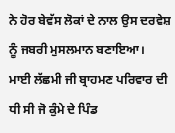ਨੇ ਹੋਰ ਬੇਵੱਸ ਲੋਕਾਂ ਦੇ ਨਾਲ ਉਸ ਦਰਵੇਸ਼ ਨੂੰ ਜਬਰੀ ਮੁਸਲਮਾਨ ਬਣਾਇਆ।
ਮਾਈ ਲੱਛਮੀ ਜੀ ਬ੍ਰਾਹਮਣ ਪਰਿਵਾਰ ਦੀ ਧੀ ਸੀ ਜੋ ਕੁੰਮੇ ਦੇ ਪਿੰਡ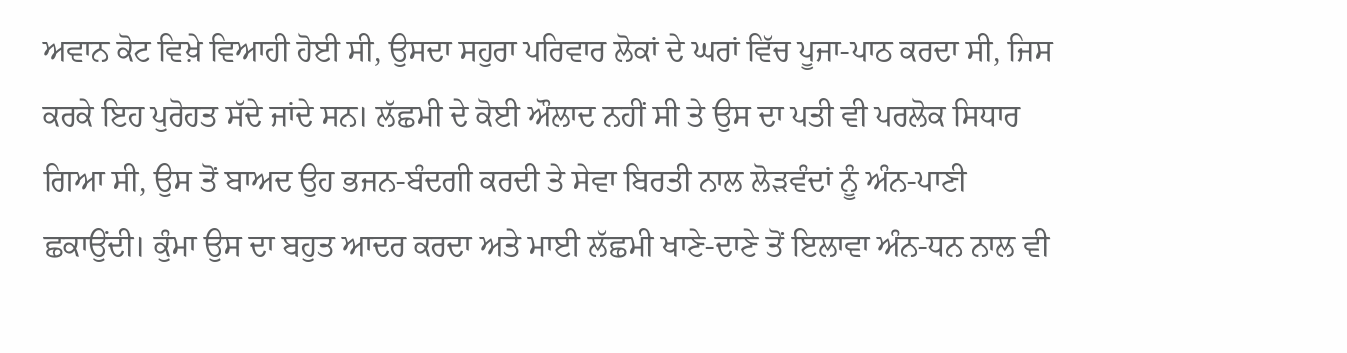ਅਵਾਨ ਕੋਟ ਵਿਖ਼ੇ ਵਿਆਹੀ ਹੋਈ ਸੀ, ਉਸਦਾ ਸਹੁਰਾ ਪਰਿਵਾਰ ਲੋਕਾਂ ਦੇ ਘਰਾਂ ਵਿੱਚ ਪੂਜਾ-ਪਾਠ ਕਰਦਾ ਸੀ, ਜਿਸ ਕਰਕੇ ਇਹ ਪੁਰੋਹਤ ਸੱਦੇ ਜਾਂਦੇ ਸਨ। ਲੱਛਮੀ ਦੇ ਕੋਈ ਔਲਾਦ ਨਹੀਂ ਸੀ ਤੇ ਉਸ ਦਾ ਪਤੀ ਵੀ ਪਰਲੋਕ ਸਿਧਾਰ ਗਿਆ ਸੀ, ਉਸ ਤੋਂ ਬਾਅਦ ਉਹ ਭਜਨ-ਬੰਦਗੀ ਕਰਦੀ ਤੇ ਸੇਵਾ ਬਿਰਤੀ ਨਾਲ ਲੋੜਵੰਦਾਂ ਨੂੰ ਅੰਨ-ਪਾਣੀ ਛਕਾਉਂਦੀ। ਕੁੰਮਾ ਉਸ ਦਾ ਬਹੁਤ ਆਦਰ ਕਰਦਾ ਅਤੇ ਮਾਈ ਲੱਛਮੀ ਖਾਣੇ-ਦਾਣੇ ਤੋਂ ਇਲਾਵਾ ਅੰਨ-ਧਨ ਨਾਲ ਵੀ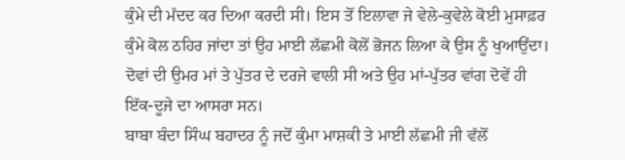ਕੁੰਮੇ ਦੀ ਮੱਦਦ ਕਰ ਦਿਆ ਕਰਦੀ ਸੀ। ਇਸ ਤੋਂ ਇਲਾਵਾ ਜੇ ਵੇਲੇ-ਕੁਵੇਲੇ ਕੋਈ ਮੁਸਾਫ਼ਰ ਕੁੰਮੇ ਕੋਲ ਠਹਿਰ ਜਾਂਦਾ ਤਾਂ ਉਹ ਮਾਈ ਲੱਛਮੀ ਕੋਲੋਂ ਭੋਜਨ ਲਿਆ ਕੇ ਉਸ ਨੂੰ ਖੁਆਉਂਦਾ। ਦੋਵਾਂ ਦੀ ਉਮਰ ਮਾਂ ਤੇ ਪੁੱਤਰ ਦੇ ਦਰਜੇ ਵਾਲੀ ਸੀ ਅਤੇ ਉਹ ਮਾਂ-ਪੁੱਤਰ ਵਾਂਗ ਦੋਵੇਂ ਹੀ ਇੱਕ-ਦੂਜੇ ਦਾ ਆਸਰਾ ਸਨ।
ਬਾਬਾ ਬੰਦਾ ਸਿੰਘ ਬਹਾਦਰ ਨੂੰ ਜਦੋਂ ਕੁੰਮਾ ਮਾਸ਼ਕੀ ਤੇ ਮਾਈ ਲੱਛਮੀ ਜੀ ਵੱਲੋਂ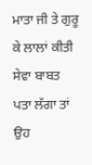ਮਾਤਾ ਜੀ ਤੇ ਗੁਰੂ ਕੇ ਲਾਲਾਂ ਕੀਤੀ ਸੇਵਾ ਬਾਬਤ ਪਤਾ ਲੱਗਾ ਤਾਂ ਉਹ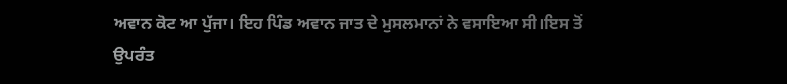ਅਵਾਨ ਕੋਟ ਆ ਪੁੱਜਾ। ਇਹ ਪਿੰਡ ਅਵਾਨ ਜਾਤ ਦੇ ਮੁਸਲਮਾਨਾਂ ਨੇ ਵਸਾਇਆ ਸੀ।ਇਸ ਤੋਂ ਉਪਰੰਤ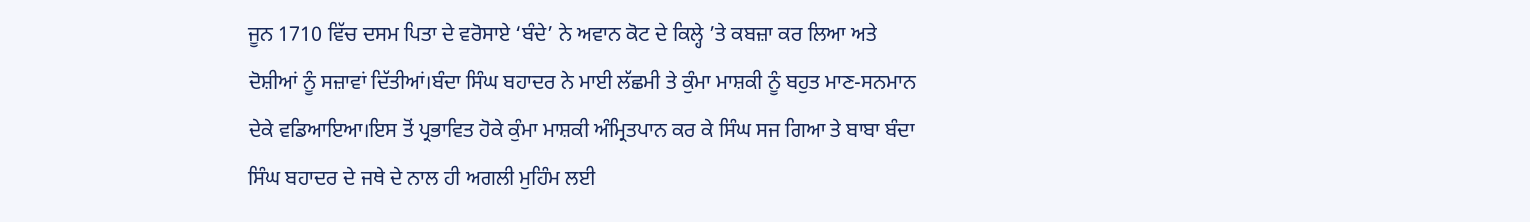ਜੂਨ 1710 ਵਿੱਚ ਦਸਮ ਪਿਤਾ ਦੇ ਵਰੋਸਾਏ ‘ਬੰਦੇ’ ਨੇ ਅਵਾਨ ਕੋਟ ਦੇ ਕਿਲ੍ਹੇ ’ਤੇ ਕਬਜ਼ਾ ਕਰ ਲਿਆ ਅਤੇ ਦੋਸ਼ੀਆਂ ਨੂੰ ਸਜ਼ਾਵਾਂ ਦਿੱਤੀਆਂ।ਬੰਦਾ ਸਿੰਘ ਬਹਾਦਰ ਨੇ ਮਾਈ ਲੱਛਮੀ ਤੇ ਕੁੰਮਾ ਮਾਸ਼ਕੀ ਨੂੰ ਬਹੁਤ ਮਾਣ-ਸਨਮਾਨ ਦੇਕੇ ਵਡਿਆਇਆ।ਇਸ ਤੋਂ ਪ੍ਰਭਾਵਿਤ ਹੋਕੇ ਕੁੰਮਾ ਮਾਸ਼ਕੀ ਅੰਮ੍ਰਿਤਪਾਨ ਕਰ ਕੇ ਸਿੰਘ ਸਜ ਗਿਆ ਤੇ ਬਾਬਾ ਬੰਦਾ ਸਿੰਘ ਬਹਾਦਰ ਦੇ ਜਥੇ ਦੇ ਨਾਲ ਹੀ ਅਗਲੀ ਮੁਹਿੰਮ ਲਈ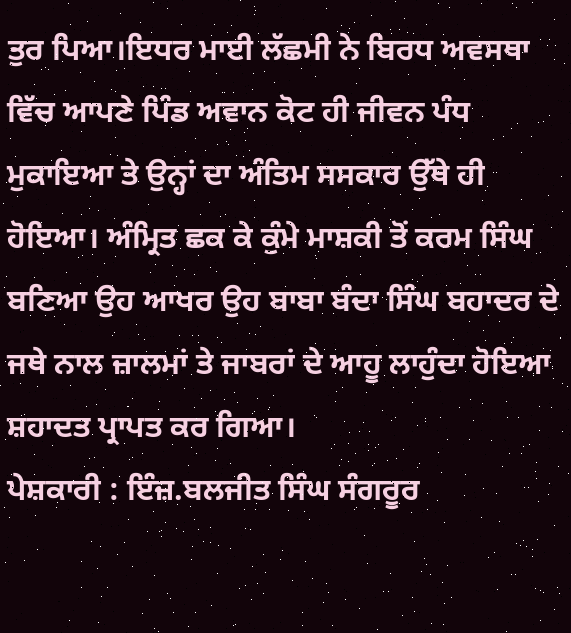ਤੁਰ ਪਿਆ।ਇਧਰ ਮਾਈ ਲੱਛਮੀ ਨੇ ਬਿਰਧ ਅਵਸਥਾ ਵਿੱਚ ਆਪਣੇ ਪਿੰਡ ਅਵਾਨ ਕੋਟ ਹੀ ਜੀਵਨ ਪੰਧ ਮੁਕਾਇਆ ਤੇ ਉਨ੍ਹਾਂ ਦਾ ਅੰਤਿਮ ਸਸਕਾਰ ਉੱਥੇ ਹੀ ਹੋਇਆ। ਅੰਮ੍ਰਿਤ ਛਕ ਕੇ ਕੁੰਮੇ ਮਾਸ਼ਕੀ ਤੋਂ ਕਰਮ ਸਿੰਘ ਬਣਿਆ ਉਹ ਆਖਰ ਉਹ ਬਾਬਾ ਬੰਦਾ ਸਿੰਘ ਬਹਾਦਰ ਦੇ ਜਥੇ ਨਾਲ ਜ਼ਾਲਮਾਂ ਤੇ ਜਾਬਰਾਂ ਦੇ ਆਹੂ ਲਾਹੁੰਦਾ ਹੋਇਆ ਸ਼ਹਾਦਤ ਪ੍ਰਾਪਤ ਕਰ ਗਿਆ।
ਪੇਸ਼ਕਾਰੀ : ਇੰਜ਼.ਬਲਜੀਤ ਸਿੰਘ ਸੰਗਰੂਰ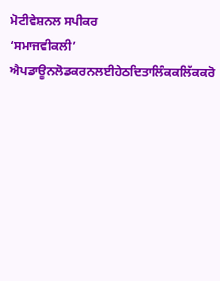ਮੋਟੀਵੇਸ਼ਨਲ ਸਪੀਕਰ
‘ਸਮਾਜਵੀਕਲੀ’ ਐਪਡਾਊਨਲੋਡਕਰਨਲਈਹੇਠਦਿਤਾਲਿੰਕਕਲਿੱਕਕਰੋ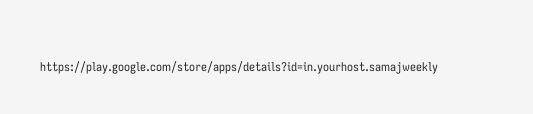https://play.google.com/store/apps/details?id=in.yourhost.samajweekly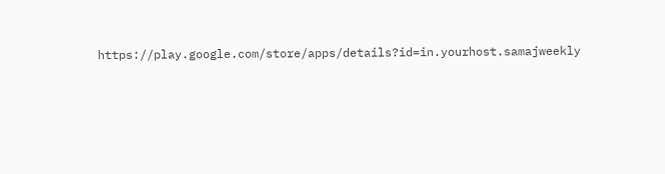https://play.google.com/store/apps/details?id=in.yourhost.samajweekly